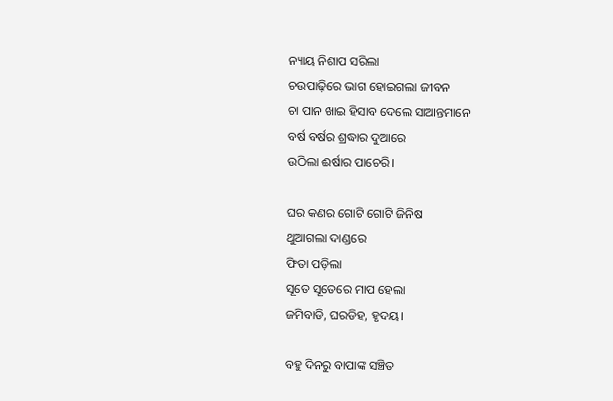ନ୍ୟାୟ ନିଶାପ ସରିଲା
ଚଉପାଢ଼ିରେ ଭାଗ ହୋଇଗଲା ଜୀବନ
ଚା ପାନ ଖାଇ ହିସାବ ଦେଲେ ସାଆନ୍ତମାନେ
ବର୍ଷ ବର୍ଷର ଶ୍ରଦ୍ଧାର ଦୁଆରେ
ଉଠିଲା ଈର୍ଷାର ପାଚେରି।

ଘର କଣର ଗୋଟି ଗୋଟି ଜିନିଷ
ଥୁଆଗଲା ଦାଣ୍ଡରେ
ଫିତା ପଡ଼ିଲା
ସୂତେ ସୂତେରେ ମାପ ହେଲା
ଜମିବାଡି, ଘରଡିହ, ହୃଦୟ।

ବହୁ ଦିନରୁ ବାପାଙ୍କ ସଞ୍ଚିତ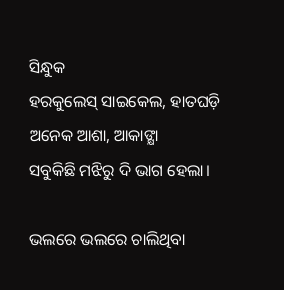ସିନ୍ଧୁକ
ହରକୁଲେସ୍ ସାଇକେଲ, ହାତଘଡ଼ି
ଅନେକ ଆଶା, ଆକାଙ୍କ୍ଷା
ସବୁକିଛି ମଝିରୁ ଦି ଭାଗ ହେଲା।

ଭଲରେ ଭଲରେ ଚାଲିଥିବା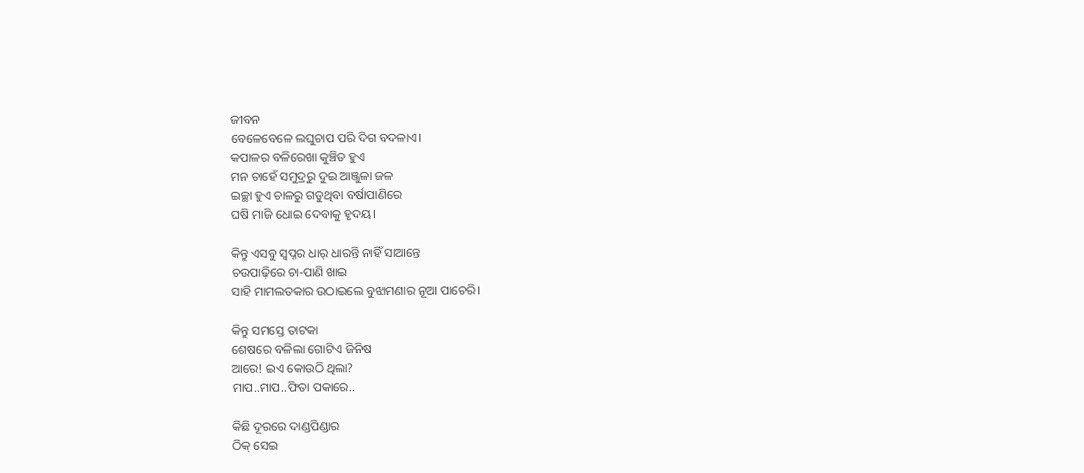ଜୀବନ
ବେଳେବେଳେ ଲଘୁଚାପ ପରି ଦିଗ ବଦଳାଏ।
କପାଳର ବଳିରେଖା କୁଞ୍ଚିତ ହୁଏ
ମନ ଚାହେଁ ସମୁଦ୍ରରୁ ଦୁଇ ଆଞ୍ଜୁଳା ଜଳ
ଇଚ୍ଛା ହୁଏ ଚାଳରୁ ଗଡୁଥିବା ବର୍ଷାପାଣିରେ
ଘଷି ମାଜି ଧୋଇ ଦେବାକୁ ହୃଦୟ।

କିନ୍ତୁ ଏସବୁ ସ୍ବପ୍ନର ଧାର୍ ଧାରନ୍ତି ନାହିଁ ସାଆନ୍ତେ
ଚଉପାଢ଼ିରେ ଚା-ପାଣି ଖାଇ
ସାହି ମାମଲତକାର ଉଠାଇଲେ ବୁଝାମଣାର ନୂଆ ପାଚେରି।

କିନ୍ତୁ ସମସ୍ତେ ତାଟକା
ଶେଷରେ ବଳିଲା ଗୋଟିଏ ଜିନିଷ
ଆରେ! ଇଏ କୋଉଠି ଥିଲା?
ମାପ..ମାପ..ଫିତା ପକାରେ..

କିଛି ଦୂରରେ ଦାଣ୍ଡପିଣ୍ଡାର
ଠିକ୍ ସେଇ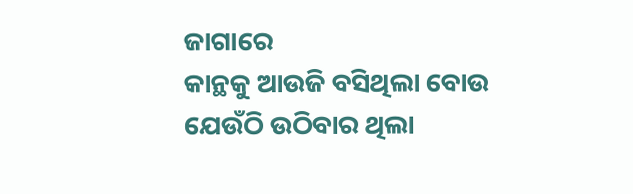ଜାଗାରେ
କାନ୍ଥକୁ ଆଉଜି ବସିଥିଲା ବୋଉ
ଯେଉଁଠି ଉଠିବାର ଥିଲା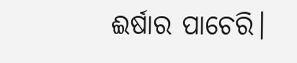ଈର୍ଷାର ପାଚେରି।